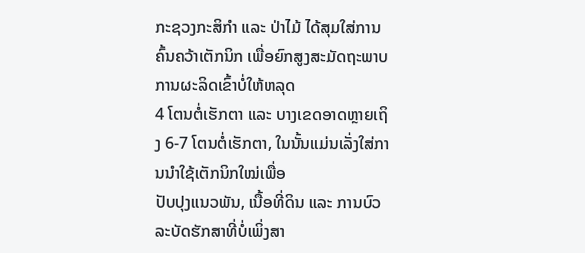ກະຊວງກະສິກຳ ແລະ ປ່າໄມ້ ໄດ້ສຸມໃສ່ການຄົ້ນຄວ້າເຕັກນິກ ເພື່ອຍົກສູງສະມັດຖະພາບການຜະລິດເຂົ້າບໍ່ໃຫ້ຫລຸດ
4 ໂຕນຕໍ່ເຮັກຕາ ແລະ ບາງເຂດອາດຫຼາຍເຖິງ 6-7 ໂຕນຕໍ່ເຮັກຕາ, ໃນນັ້ນແມ່ນເລັ່ງໃສ່ການນຳໃຊ້ເຕັກນິກໃໝ່ເພື່ອ
ປັບປຸງແນວພັນ, ເນື້ອທີ່ດິນ ແລະ ການບົວລະບັດຮັກສາທີ່ບໍ່ເພິ່ງສາ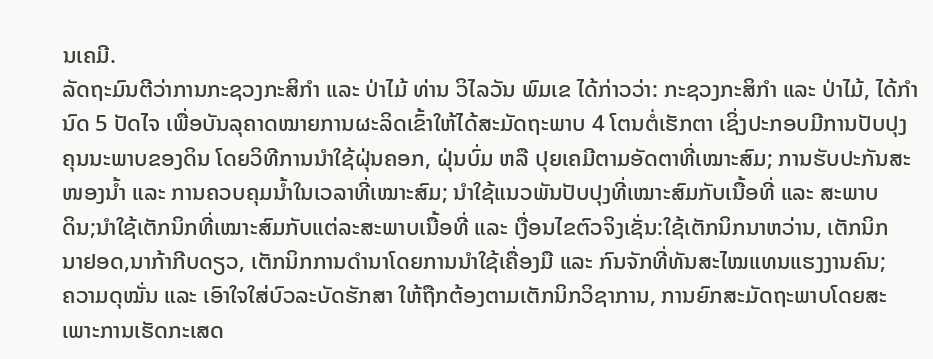ນເຄມີ.
ລັດຖະມົນຕີວ່າການກະຊວງກະສິກຳ ແລະ ປ່າໄມ້ ທ່ານ ວິໄລວັນ ພົມເຂ ໄດ້ກ່າວວ່າ: ກະຊວງກະສິກຳ ແລະ ປ່າໄມ້, ໄດ້ກຳ
ນົດ 5 ປັດໄຈ ເພື່ອບັນລຸຄາດໝາຍການຜະລິດເຂົ້າໃຫ້ໄດ້ສະມັດຖະພາບ 4 ໂຕນຕໍ່ເຮັກຕາ ເຊິ່ງປະກອບມີການປັບປຸງ
ຄຸນນະພາບຂອງດິນ ໂດຍວິທີການນຳໃຊ້ຝຸ່ນຄອກ, ຝຸ່ນບົ່ມ ຫລື ປຸຍເຄມີຕາມອັດຕາທີ່ເໝາະສົມ; ການຮັບປະກັນສະ
ໜອງນ້ຳ ແລະ ການຄວບຄຸມນ້ຳໃນເວລາທີ່ເໝາະສົມ; ນຳໃຊ້ແນວພັນປັບປຸງທີ່ເໝາະສົມກັບເນື້ອທີ່ ແລະ ສະພາບ
ດິນ;ນຳໃຊ້ເຕັກນິກທີ່ເໝາະສົມກັບແຕ່ລະສະພາບເນື້ອທີ່ ແລະ ເງື່ອນໄຂຕົວຈິງເຊັ່ນ:ໃຊ້ເຕັກນິກນາຫວ່ານ, ເຕັກນິກ
ນາຢອດ,ນາກ້າກີບດຽວ, ເຕັກນິກການດຳນາໂດຍການນຳໃຊ້ເຄື່ອງມື ແລະ ກົນຈັກທີ່ທັນສະໄໝແທນແຮງງານຄົນ;
ຄວາມດຸໝັ່ນ ແລະ ເອົາໃຈໃສ່ບົວລະບັດຮັກສາ ໃຫ້ຖືກຕ້ອງຕາມເຕັກນິກວິຊາການ, ການຍົກສະມັດຖະພາບໂດຍສະ
ເພາະການເຮັດກະເສດ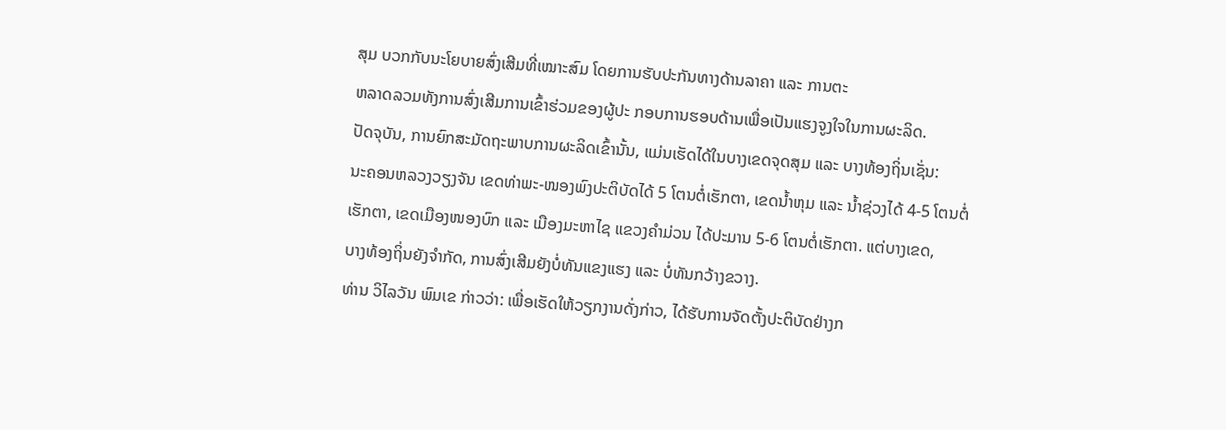ສຸມ ບວກກັບນະໂຍບາຍສົ່ງເສີມທີ່ເໝາະສົມ ໂດຍການຮັບປະກັນທາງດ້ານລາຄາ ແລະ ການຕະ
ຫລາດລວມທັງການສົ່ງເສີມການເຂົ້າຮ່ວມຂອງຜູ້ປະ ກອບການຮອບດ້ານເພື່ອເປັນແຮງຈູງໃຈໃນການຜະລິດ.
ປັດຈຸບັນ, ການຍົກສະມັດຖະພາບການຜະລິດເຂົ້ານັ້ນ, ແມ່ນເຮັດໄດ້ໃນບາງເຂດຈຸດສຸມ ແລະ ບາງທ້ອງຖິ່ນເຊັ່ນ:
ນະຄອນຫລວງວຽງຈັນ ເຂດທ່າພະ-ໜອງພົງປະຕິບັດໄດ້ 5 ໂຕນຕໍ່ເຮັກຕາ, ເຂດນ້ຳຫຸມ ແລະ ນ້ຳຊ່ວງໄດ້ 4-5 ໂຕນຕໍ່
ເຮັກຕາ, ເຂດເມືອງໜອງບົກ ແລະ ເມືອງມະຫາໄຊ ແຂວງຄຳມ່ວນ ໄດ້ປະມານ 5-6 ໂຕນຕໍ່ເຮັກຕາ. ແຕ່ບາງເຂດ,
ບາງທ້ອງຖິ່ນຍັງຈຳກັດ, ການສົ່ງເສີມຍັງບໍ່ທັນແຂງແຮງ ແລະ ບໍ່ທັນກວ້າງຂວາງ.
ທ່ານ ວິໄລວັນ ພົມເຂ ກ່າວວ່າ: ເພື່ອເຮັດໃຫ້ວຽກງານດັ່ງກ່າວ, ໄດ້ຮັບການຈັດຕັ້ງປະຕິບັດຢ່າງກ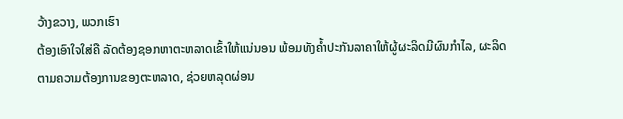ວ້າງຂວາງ, ພວກເຮົາ
ຕ້ອງເອົາໃຈໃສ່ຄື ລັດຕ້ອງຊອກຫາຕະຫລາດເຂົ້າໃຫ້ແນ່ນອນ ພ້ອມທັງຄ້ຳປະກັນລາຄາໃຫ້ຜູ້ຜະລິດມີຜົນກຳໄລ, ຜະລິດ
ຕາມຄວາມຕ້ອງການຂອງຕະຫລາດ, ຊ່ວຍຫລຸດຜ່ອນ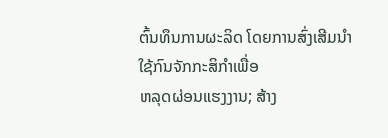ຕົ້ນທຶນການຜະລິດ ໂດຍການສົ່ງເສີມນຳໃຊ້ກົນຈັກກະສິກຳເພື່ອ
ຫລຸດຜ່ອນແຮງງານ; ສ້າງ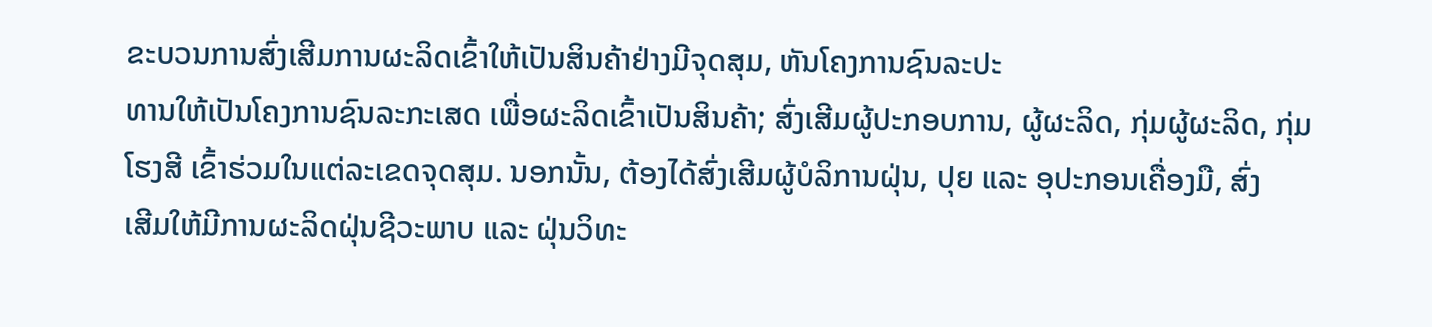ຂະບວນການສົ່ງເສີມການຜະລິດເຂົ້າໃຫ້ເປັນສິນຄ້າຢ່າງມີຈຸດສຸມ, ຫັນໂຄງການຊົນລະປະ
ທານໃຫ້ເປັນໂຄງການຊົນລະກະເສດ ເພື່ອຜະລິດເຂົ້າເປັນສິນຄ້າ; ສົ່ງເສີມຜູ້ປະກອບການ, ຜູ້ຜະລິດ, ກຸ່ມຜູ້ຜະລິດ, ກຸ່ມ
ໂຮງສີ ເຂົ້າຮ່ວມໃນແຕ່ລະເຂດຈຸດສຸມ. ນອກນັ້ນ, ຕ້ອງໄດ້ສົ່ງເສີມຜູ້ບໍລິການຝຸ່ນ, ປຸຍ ແລະ ອຸປະກອນເຄື່ອງມື, ສົ່ງ
ເສີມໃຫ້ມີການຜະລິດຝຸ່ນຊີວະພາບ ແລະ ຝຸ່ນວິທະ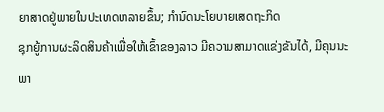ຍາສາດຢູ່ພາຍໃນປະເທດຫລາຍຂຶ້ນ; ກຳນົດນະໂຍບາຍເສດຖະກິດ
ຊຸກຍູ້ການຜະລິດສິນຄ້າເພື່ອໃຫ້ເຂົ້າຂອງລາວ ມີຄວາມສາມາດແຂ່ງຂັນໄດ້, ມີຄຸນນະພາ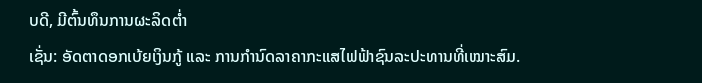ບດີ, ມີຕົ້ນທຶນການຜະລິດຕ່ຳ
ເຊັ່ນ: ອັດຕາດອກເບ້ຍເງິນກູ້ ແລະ ການກຳນົດລາຄາກະແສໄຟຟ້າຊົນລະປະທານທີ່ເໝາະສົມ.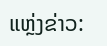ແຫຼ່ງຂ່າວ: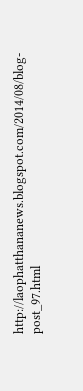http://laophatthananews.blogspot.com/2014/08/blog-post_97.html